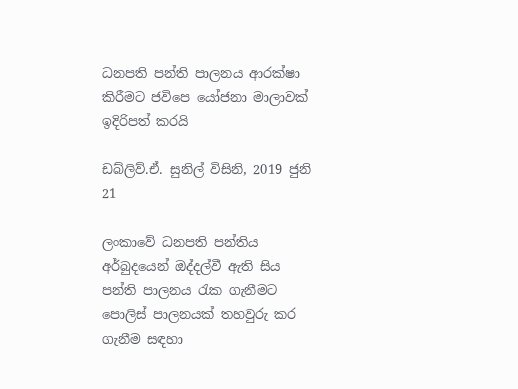ධනපති පන්ති පාලනය ආරක්ෂා කිරීමට ජවිපෙ යෝජනා මාලාවක් ඉදිරිපත් කරයි

ඩබ්ලිව්.ඒ. සුනිල් විසිනි, 2019 ජුනි 21

ලංකාවේ ධනපති පන්තිය අර්බුදයෙන් ඔද්දල්වී ඇති සිය පන්ති පාලනය රැක ගැනීමට පොලිස් පාලනයක් තහවුරු කර ගැනීම සඳහා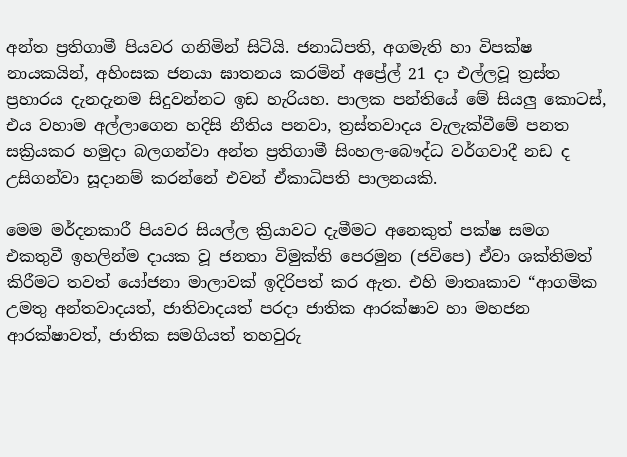අන්ත ප්‍රතිගාමී පියවර ගනිමින් සිටියි. ජනාධිපති, අගමැති හා විපක්ෂ නායකයින්, අහිංසක ජනයා ඝාතනය කරමින් අප්‍රේල් 21 දා එල්ලවූ ත්‍රස්ත ප්‍රහාරය දැනදැනම සිදුවන්නට ඉඩ හැරියහ. පාලක පන්තියේ මේ සියලු කොටස්, එය වහාම අල්ලාගෙන හදිසි නීතිය පනවා, ත්‍රස්තවාදය වැලැක්වීමේ පනත සක්‍රියකර හමුදා බලගන්වා අන්ත ප්‍රතිගාමී සිංහල-බෞද්ධ වර්ගවාදී නඩ ද උසිගන්වා සූදානම් කරන්නේ එවන් ඒකාධිපති පාලනයකි.

මෙම මර්දනකාරී පියවර සියල්ල ක්‍රියාවට දැමීමට අනෙකුත් පක්ෂ සමග එකතුවී ඉහලින්ම දායක වූ ජනතා විමුක්ති පෙරමුන (ජවිපෙ) ඒවා ශක්තිමත් කිරීමට තවත් යෝජනා මාලාවක් ඉදිරිපත් කර ඇත. එහි මාතෘකාව “ආගමික උමතු අන්තවාදයත්, ජාතිවාදයත් පරදා ජාතික ආරක්ෂාව හා මහජන ආරක්ෂාවත්, ජාතික සමගියත් තහවුරු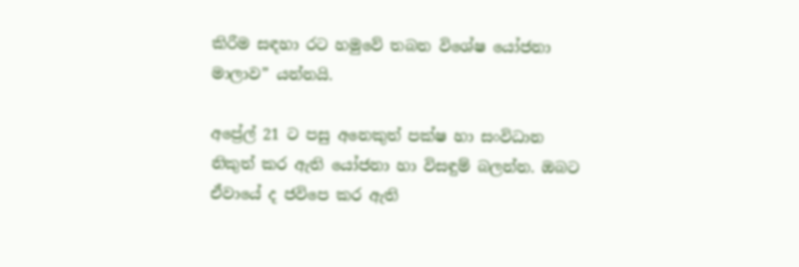කිරීම සඳහා රට හමුවේ තබන විශේෂ යෝජනා මාලාව” යන්නයි.

අප්‍රේල් 21 ට පසු අනෙකුත් පක්ෂ හා සංවිධාන නිකුත් කර ඇති යෝජනා හා විසඳුම් බලන්න. ඔබට ඒවායේ ද ජවිපෙ කර ඇති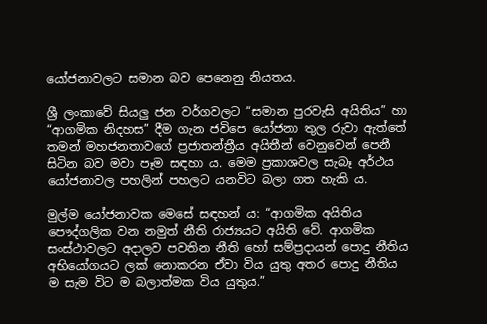යෝජනාවලට සමාන බව පෙනෙනු නියතය.

ශ්‍රී ලංකාවේ සියලු ජන වර්ගවලට “සමාන පුරවැසි අයිතිය” හා “ආගමික නිදහස” දීම ගැන ජවිපෙ යෝජනා තුල රුවා ඇත්තේ තමන් මහජනතාවගේ ප්‍රජාතන්ත්‍රීය අයිතීන් වෙනුවෙන් පෙනී සිටින බව මවා පෑම සඳහා ය. මෙම ප්‍රකාශවල සැබෑ අර්ථය යෝජනාවල පහලින් පහලට යනවිට බලා ගත හැකි ය.

මුල්ම යෝජනාවක මෙසේ සඳහන් ය: “ආගමික අයිතිය පෞද්ගලික වන නමුත් නීති රාජ්‍යයට අයිති වේ. ආගමික සංස්ථාවලට අදාලව පවතින නීති හෝ සම්ප්‍රදායන් පොදු නීතිය අභියෝගයට ලක් නොකරන ඒවා විය යුතු අතර පොදු නීතිය ම සැම විට ම බලාත්මක විය යුතුය.”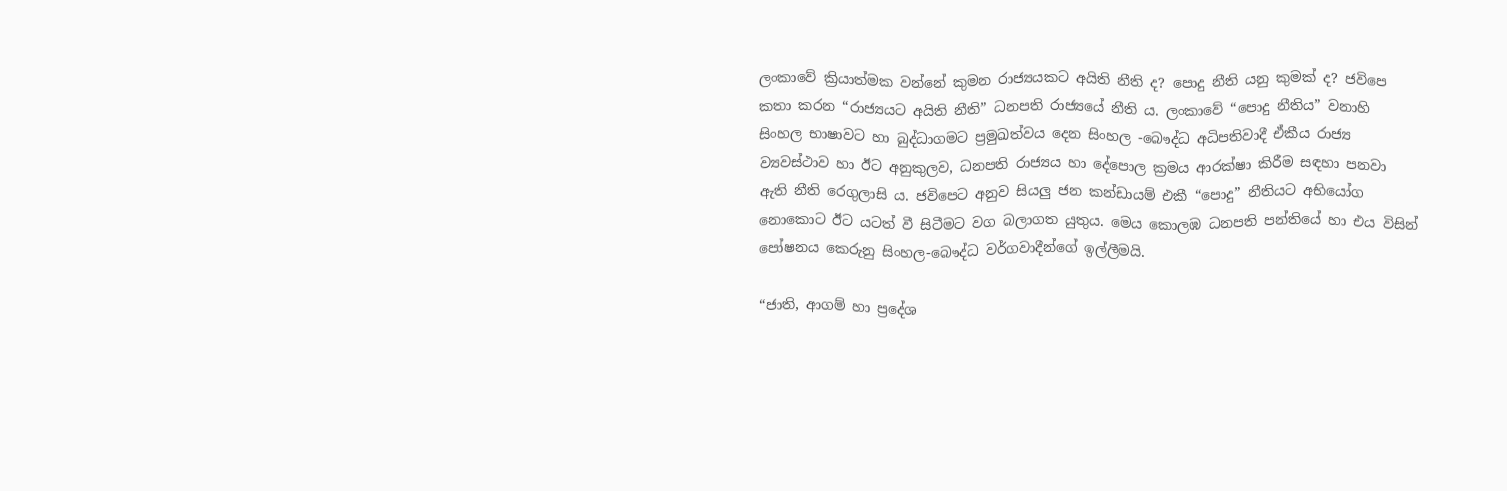ලංකාවේ ක්‍රියාත්මක වන්නේ කුමන රාජ්‍යයකට අයිති නීති ද? පොදු නීති යනු කුමක් ද? ජවිපෙ කතා කරන “රාජ්‍යයට අයිති නීති” ධනපති රාජ්‍යයේ නීති ය. ලංකාවේ “පොදු නීතිය” වනාහි සිංහල භාෂාවට හා බුද්ධාගමට ප්‍රමුඛත්වය දෙන සිංහල -බෞද්ධ අධිපතිවාදී ඒකීය රාජ්‍ය ව්‍යවස්ථාව හා ඊට අනුකුලව, ධනපති රාජ්‍යය හා දේපොල ක්‍රමය ආරක්ෂා කිරීම සඳහා පනවා ඇති නීති රෙගුලාසි ය. ජවිපෙට අනුව සියලු ජන කන්ඩායම් එකී “පොදු” නීතියට අභියෝග නොකොට ඊට යටත් වී සිටීමට වග බලාගත යුතුය. මෙය කොලඹ ධනපති පන්තියේ හා එය විසින් පෝෂනය කෙරුනු සිංහල-බෞද්ධ වර්ගවාදීන්ගේ ඉල්ලීමයි.

“ජාති, ආගම් හා ප්‍රදේශ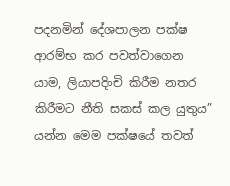පදනමින් දේශපාලන පක්ෂ ආරම්භ කර පවත්වාගෙන යාම, ලියාපදිංචි කිරීම නතර කිරීමට නීති සකස් කල යුතුය” යන්න මෙම පක්ෂයේ තවත්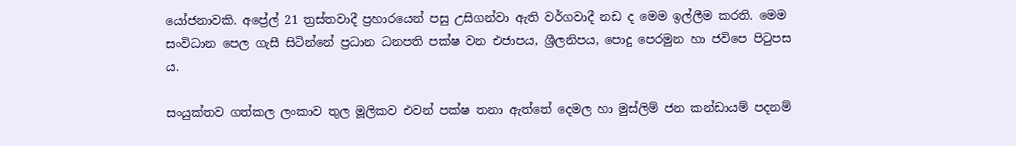යෝජනාවකි. අප්‍රේල් 21 ත්‍රස්තවාදී ප්‍රහාරයෙන් පසු උසිගන්වා ඇති වර්ගවාදී නඩ ද මෙම ඉල්ලීම කරති. මෙම සංවිධාන පෙල ගැසී සිටින්නේ ප්‍රධාන ධනපති පක්ෂ වන එජාපය, ශ්‍රීලනිපය, පොදු පෙරමුන හා ජවිපෙ පිටුපස ය.

සංයුක්තව ගත්කල ලංකාව තුල මූලිකව එවන් පක්ෂ තනා ඇත්තේ දෙමල හා මුස්ලිම් ජන කන්ඩායම් පදනම්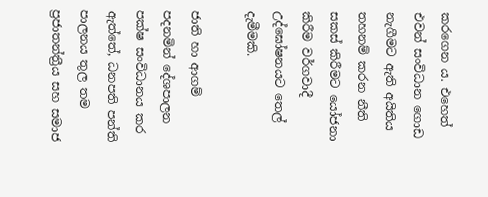කරගෙන ය. එහෙත් එවන් සංවිධාන ගොඩ නැගීමට ඇති අයිතිය තහනම් කරන නීති සකස් කිරීමට යෝජනා කිරීම වර්ගවාදී උද්ඝෝෂනයට තෙල් දැමීමකි.

ජාති හා ආගම් පදනමින් දේශපාලන පක්ෂ සංවිධානය කර ඇත්තේ, ධනපති පන්ති පාලනය තුල තම ප්‍රජාතන්ත්‍රීය සහ සමාජ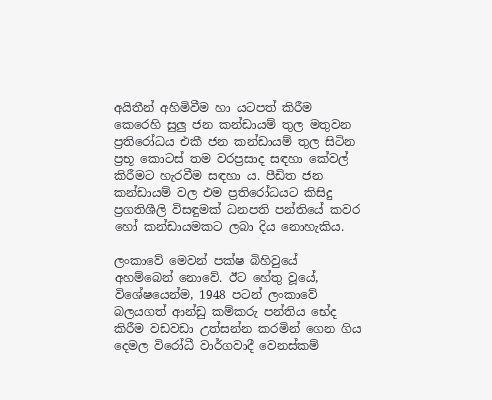අයිතීන් අහිමිවීම හා යටපත් කිරීම කෙරෙහි සුලු ජන කන්ඩායම් තුල මතුවන ප්‍රතිරෝධය එකී ජන කන්ඩායම් තුල සිටින ප්‍රභූ කොටස් තම වරප්‍රසාද සඳහා කේවල් කිරීමට හැරවීම සඳහා ය. පීඩිත ජන කන්ඩායම් වල එම ප්‍රතිරෝධයට කිසිදු ප්‍රගතිශීලි විසඳුමක් ධනපති පන්තියේ කවර හෝ කන්ඩායමකට ලබා දිය නොහැකිය.

ලංකාවේ මෙවන් පක්ෂ බිහිවුයේ අහම්බෙන් නොවේ. ඊට හේතු වූයේ, විශේෂයෙන්ම, 1948 පටන් ලංකාවේ බලයගත් ආන්ඩු කම්කරු පන්තිය භේද කිරීම වඩවඩා උත්සන්න කරමින් ගෙන ගිය දෙමල විරෝධී වාර්ගවාදී වෙනස්කම්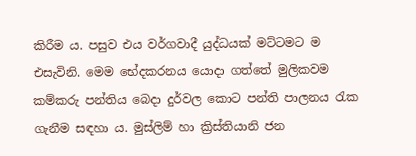කිරීම ය. පසුව එය වර්ගවාදී යුද්ධයක් මට්ටමට ම එසැවිනි. මෙම භේදකරනය යොදා ගත්තේ මුලිකවම කම්කරු පන්තිය බෙදා දුර්වල කොට පන්ති පාලනය රැක ගැනීම සඳහා ය. මුස්ලිම් හා ක්‍රිස්තියානි ජන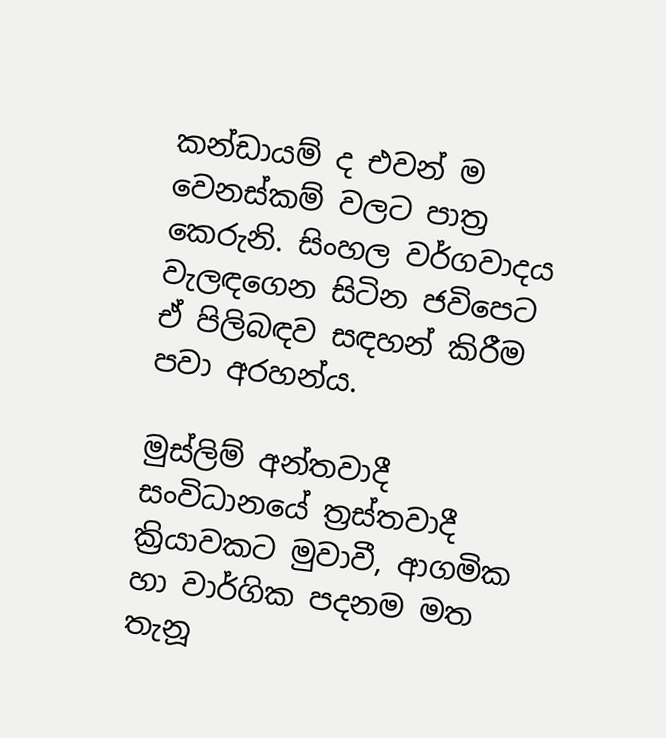කන්ඩායම් ද එවන් ම වෙනස්කම් වලට පාත්‍ර කෙරුනි. සිංහල වර්ගවාදය වැලඳගෙන සිටින ජවිපෙට ඒ පිලිබඳව සඳහන් කිරීම පවා අරහන්ය.

මුස්ලිම් අන්තවාදී සංවිධානයේ ත්‍රස්තවාදී ක්‍රියාවකට මුවාවී, ආගමික හා වාර්ගික පදනම මත තැනූ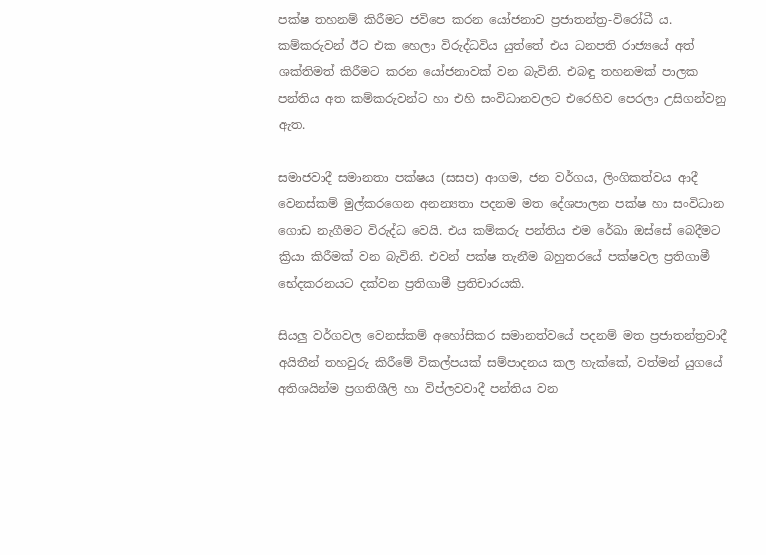පක්ෂ තහනම් කිරීමට ජවිපෙ කරන යෝජනාව ප්‍රජාතන්ත්‍ර-විරෝධී ය. කම්කරුවන් ඊට එක හෙලා විරුද්ධවිය යුත්තේ එය ධනපති රාජ්‍යයේ අත් ශක්තිමත් කිරීමට කරන යෝජනාවක් වන බැවිනි. එබඳු තහනමක් පාලක පන්තිය අත කම්කරුවන්ට හා එහි සංවිධානවලට එරෙහිව පෙරලා උසිගන්වනු ඇත.

සමාජවාදී සමානතා පක්ෂය (සසප) ආගම, ජන වර්ගය, ලිංගිකත්වය ආදී වෙනස්කම් මුල්කරගෙන අනන්‍යතා පදනම මත දේශපාලන පක්ෂ හා සංවිධාන ගොඩ නැගීමට විරුද්ධ වෙයි. එය කම්කරු පන්තිය එම රේඛා ඔස්සේ බෙදීමට ක්‍රියා කිරීමක් වන බැවිනි. එවන් පක්ෂ තැනීම බහුතරයේ පක්ෂවල ප්‍රතිගාමී භේදකරනයට දක්වන ප්‍රතිගාමී ප්‍රතිචාරයකි.

සියලු වර්ගවල වෙනස්කම් අහෝසිකර සමානත්වයේ පදනම් මත ප්‍රජාතන්ත්‍රවාදී අයිතීන් තහවුරු කිරීමේ විකල්පයක් සම්පාදනය කල හැක්කේ, වත්මන් යුගයේ අතිශයින්ම ප්‍රගතිශීලි හා විප්ලවවාදී පන්තිය වන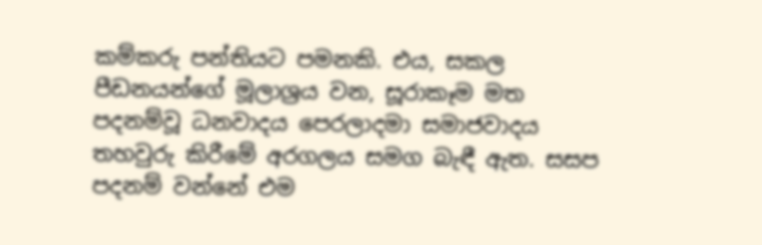කම්කරු පන්තියට පමනකි. එය, සකල පීඩනයන්ගේ මූලාශ්‍රය වන, සූරාකෑම මත පදනම්වූ ධනවාදය පෙරලාදමා සමාජවාදය තහවුරු කිරීමේ අරගලය සමග බැඳී ඇත. සසප පදනම් වන්නේ එම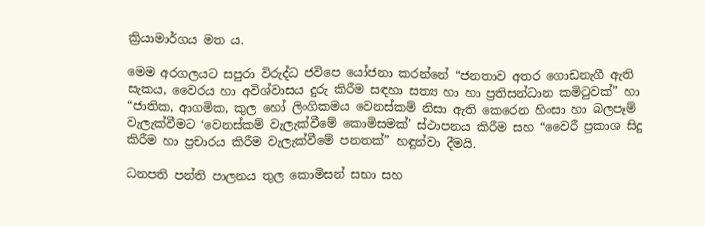ක්‍රියාමාර්ගය මත ය.

මෙම අරගලයට සපුරා විරුද්ධ ජවිපෙ යෝජනා කරන්නේ “ජනතාව අතර ගොඩනැගී ඇති සැකය, වෛරය හා අවිශ්වාසය දුරු කිරීම සඳහා සත්‍ය හා හා ප්‍රතිසන්ධාන කමිටුවක්” හා “ජාතික, ආගමික, කුල හෝ ලිංගිකමය වෙනස්කම් නිසා ඇති කෙරෙන හිංසා හා බලපෑම් වැලැක්වීමට ‘වෙනස්කම් වැලැක්වීමේ කොමිසමක්’ ස්ථාපනය කිරීම සහ “වෛරී ප්‍රකාශ සිදු කිරීම හා ප්‍රචාරය කිරීම වැලැක්වීමේ පනතක්” හඳුන්වා දීමයි.

ධනපති පන්ති පාලනය තුල කොමිසන් සභා සහ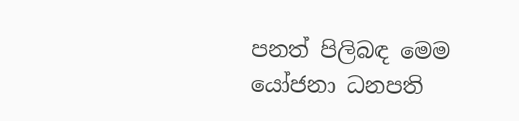පනත් පිලිබඳ මෙම යෝජනා ධනපති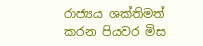රාජ්‍යය ශක්තිමත් කරන පියවර මිස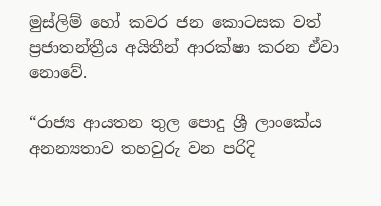මුස්ලිම් හෝ කවර ජන කොටසක වත් ප්‍රජාතන්ත්‍රීය අයිතීන් ආරක්ෂා කරන ඒවා නොවේ.

“රාජ්‍ය ආයතන තුල පොදු ශ්‍රී ලාංකේය අනන්‍යතාව තහවුරු වන පරිදි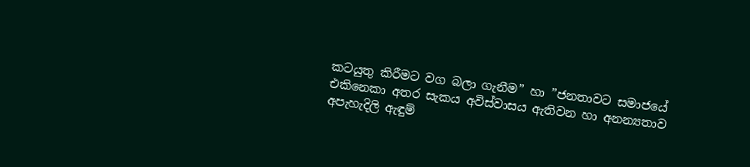කටයුතු කිරීමට වග බලා ගැනීම” හා ”ජනතාවට සමාජයේ එකිනෙකා අතර සැකය අවිස්වාසය ඇතිවන හා අනන්‍යතාව අපැහැදිලි ඇඳුම්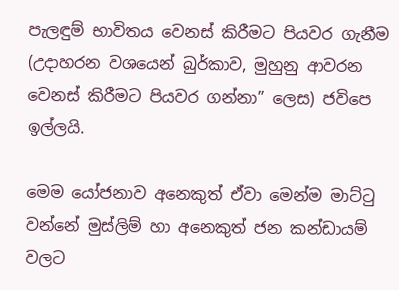පැලඳුම් භාවිතය වෙනස් කිරීමට පියවර ගැනීම (උදාහරන වශයෙන් බුර්කාව, මුහුනු ආවරන වෙනස් කිරීමට පියවර ගන්නා” ලෙස) ජවිපෙ ඉල්ලයි.

මෙම යෝජනාව අනෙකුත් ඒවා මෙන්ම මාට්ටු වන්නේ මුස්ලිම් හා අනෙකුත් ජන කන්ඩායම් වලට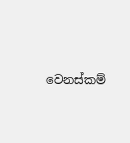වෙනස්කම්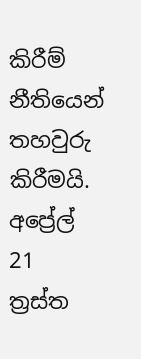කිරීම් නීතියෙන් තහවුරු කිරීමයි. අප්‍රේල් 21 ත්‍රස්ත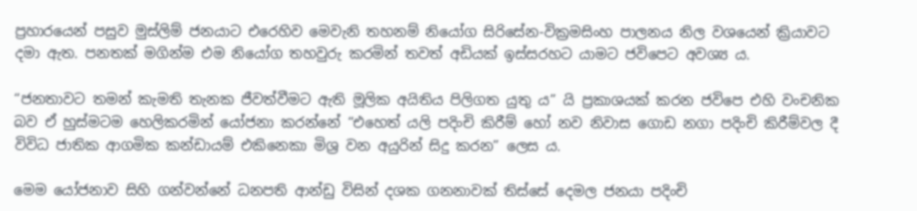ප්‍රහාරයෙන් පසුව මුස්ලිම් ජනයාට එරෙහිව මෙවැනි තහනම් නියෝග සිරිසේන-වික්‍රමසිංහ පාලනය නිල වශයෙන් ක්‍රියාවට දමා ඇත. පනතක් මගින්ම එම නියෝග තහවුරු කරමින් තවත් අඩියක් ඉස්සරහට යාමට ජවිපෙට අවශ්‍ය ය.

“ජනතාවට තමන් කැමති තැනක ජීවත්වීමට ඇති මූලික අයිතිය පිලිගත යුතු ය” යි ප්‍රකාශයක් කරන ජවිපෙ එහි වංචනික බව ඒ හුස්මටම හෙලිකරමින් යෝජනා කරන්නේ “එහෙත් යලි පදිංචි කිරීම් හෝ නව නිවාස ගොඩ නගා පදිංචි කිරීම්වල දී විවිධ ජාතික ආගමික කන්ඩායම් එකිනෙකා මිශ්‍ර වන අයුරින් සිදු කරන” ලෙස ය.

මෙම යෝජනාව සිහි ගන්වන්නේ ධනපති ආන්ඩු විසින් දශක ගනනාවක් තිස්සේ දෙමල ජනයා පදිංචි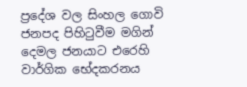ප්‍රදේශ වල සිංහල ගොවි ජනපද පිහිටුවීම මගින් දෙමල ජනයාට එරෙහි වාර්ගික භේදකරනය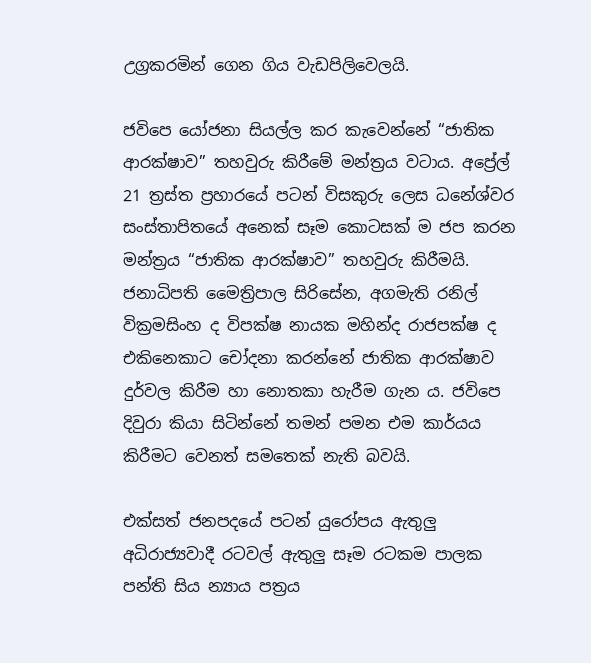උග්‍රකරමින් ගෙන ගිය වැඩපිලිවෙලයි.

ජවිපෙ යෝජනා සියල්ල කර කැවෙන්නේ “ජාතික ආරක්ෂාව” තහවුරු කිරීමේ මන්ත්‍රය වටාය. අප්‍රේල් 21 ත්‍රස්ත ප්‍රහාරයේ පටන් විසකුරු ලෙස ධනේශ්වර සංස්තාපිතයේ අනෙක් සෑම කොටසක් ම ජප කරන මන්ත්‍රය “ජාතික ආරක්ෂාව” තහවුරු කිරීමයි. ජනාධිපති මෛත්‍රිපාල සිරිසේන, අගමැති රනිල් වික්‍රමසිංහ ද විපක්ෂ නායක මහින්ද රාජපක්ෂ ද එකිනෙකාට චෝදනා කරන්නේ ජාතික ආරක්ෂාව දුර්වල කිරීම හා නොතකා හැරීම ගැන ය. ජවිපෙ දිවුරා කියා සිටින්නේ තමන් පමන එම කාර්යය කිරීමට වෙනත් සමතෙක් නැති බවයි.

එක්සත් ජනපදයේ පටන් යුරෝපය ඇතුලු අධිරාජ්‍යවාදී රටවල් ඇතුලු සෑම රටකම පාලක පන්ති සිය න්‍යාය පත්‍රය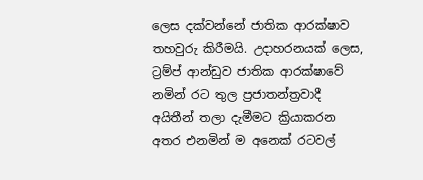ලෙස දක්වන්නේ ජාතික ආරක්ෂාව තහවුරු කිරීමයි. උදාහරනයක් ලෙස, ට්‍රම්ප් ආන්ඩුව ජාතික ආරක්ෂාවේ නමින් රට තුල ප්‍රජාතන්ත්‍රවාදී අයිතීන් තලා දැමීමට ක්‍රියාකරන අතර එනමින් ම අනෙක් රටවල්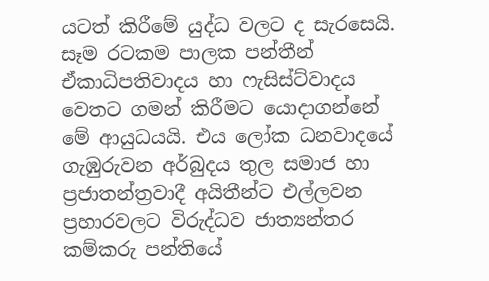යටත් කිරීමේ යුද්ධ වලට ද සැරසෙයි. සෑම රටකම පාලක පන්තීන් ඒකාධිපතිවාදය හා ෆැසිස්ට්වාදය වෙතට ගමන් කිරීමට යොදාගන්නේ මේ ආයුධයයි. එය ලෝක ධනවාදයේ ගැඹුරුවන අර්බුදය තුල සමාජ හා ප්‍රජාතන්ත්‍රවාදී අයිතීන්ට එල්ලවන ප්‍රහාරවලට විරුද්ධව ජාත්‍යන්තර කම්කරු පන්තියේ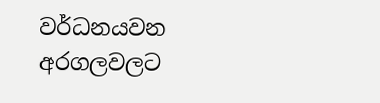වර්ධනයවන අරගලවලට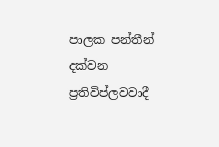පාලක පන්තීන් දක්වන ප්‍රතිවිප්ලවවාදී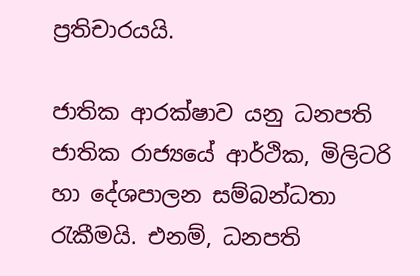ප්‍රතිචාරයයි.

ජාතික ආරක්ෂාව යනු ධනපති ජාතික රාජ්‍යයේ ආර්ථික, මිලිටරි හා දේශපාලන සම්බන්ධතා රැකීමයි. එනම්, ධනපති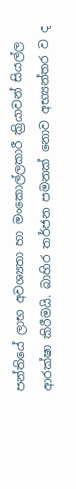පන්තියේ ලාභ අවශ්‍යතා හා මංකොල්ලකාරී ක්‍රියාවන් සියල්ල ආරක්ෂා කිරීමයි. බාහිර තර්ජන පමනක් නොව අභ්‍යන්තර ව ද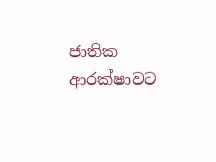ජාතික ආරක්ෂාවට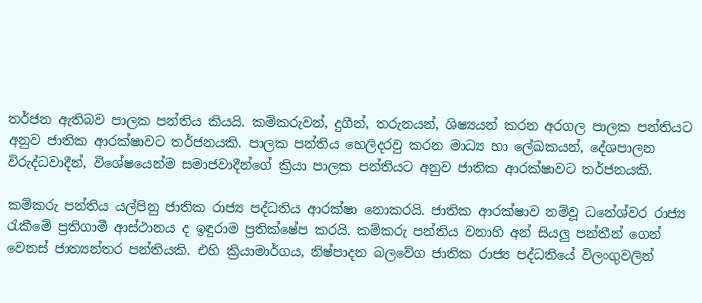තර්ජන ඇතිබව පාලක පන්තිය කියයි. කම්කරුවන්, දුගීන්, තරුනයන්, ශිෂ්‍යයන් කරන අරගල පාලක පන්තියට අනුව ජාතික ආරක්ෂාවට තර්ජනයකි. පාලක පන්තිය හෙලිදරවු කරන මාධ්‍ය හා ලේඛකයන්, දේශපාලන විරුද්ධවාදීන්, විශේෂයෙන්ම සමාජවාදීන්ගේ ක්‍රියා පාලක පන්තියට අනුව ජාතික ආරක්ෂාවට තර්ජනයකි.

කම්කරු පන්තිය යල්පිනු ජාතික රාජ්‍ය පද්ධතිය ආරක්ෂා නොකරයි. ජාතික ආරක්ෂාව නම්වූ ධනේශ්වර රාජ්‍ය රැකීමේ ප්‍රතිගාමී ආස්ථානය ද ඉඳුරාම ප්‍රතික්ෂේප කරයි. කම්කරු පන්තිය වනාහි අන් සියලු පන්තීන් ගෙන් වෙනස් ජාත්‍යන්තර පන්තියකි. එහි ක්‍රියාමාර්ගය, නිෂ්පාදන බලවේග ජාතික රාජ්‍ය පද්ධතියේ විලංගුවලින්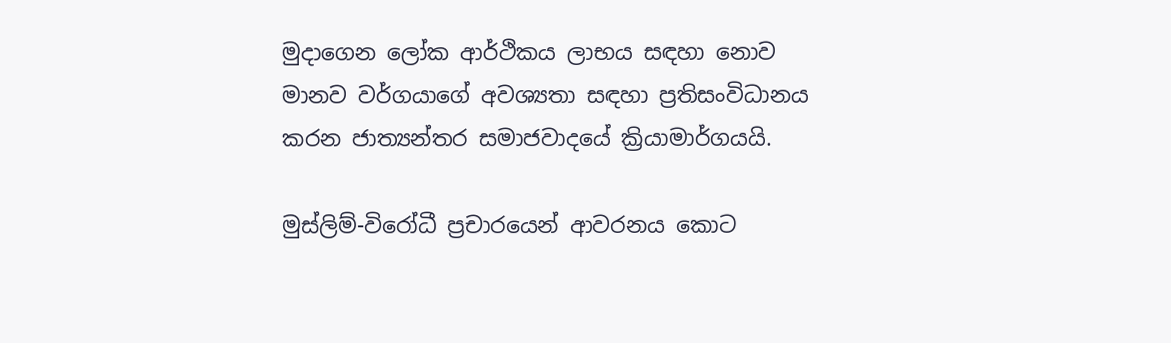මුදාගෙන ලෝක ආර්ථිකය ලාභය සඳහා නොව මානව වර්ගයාගේ අවශ්‍යතා සඳහා ප්‍රතිසංවිධානය කරන ජාත්‍යන්තර සමාජවාදයේ ක්‍රියාමාර්ගයයි.

මුස්ලිම්-විරෝධී ප්‍රචාරයෙන් ආවරනය කොට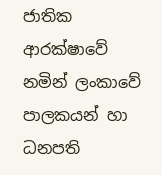ජාතික ආරක්ෂාවේ නමින් ලංකාවේ පාලකයන් හා ධනපති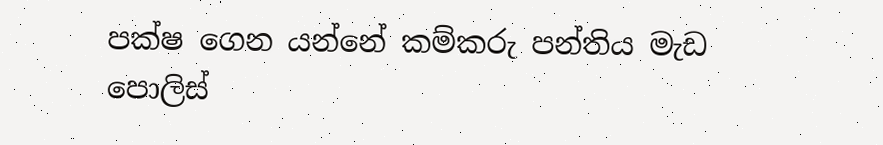පක්ෂ ගෙන යන්නේ කම්කරු පන්තිය මැඩ පොලිස්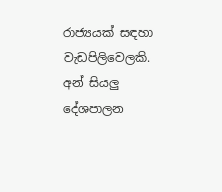රාජ්‍යයක් සඳහා වැඩපිලිවෙලකි. අන් සියලු දේශපාලන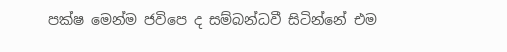පක්ෂ මෙන්ම ජවිපෙ ද සම්බන්ධවී සිටින්නේ එම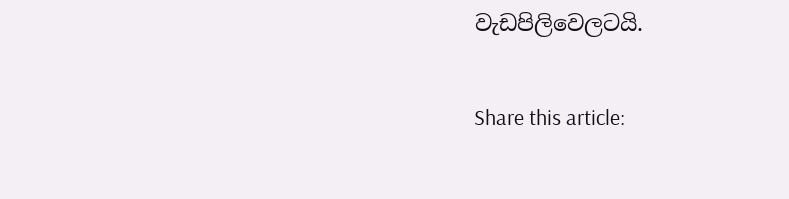වැඩපිලිවෙලටයි.

Share this article: